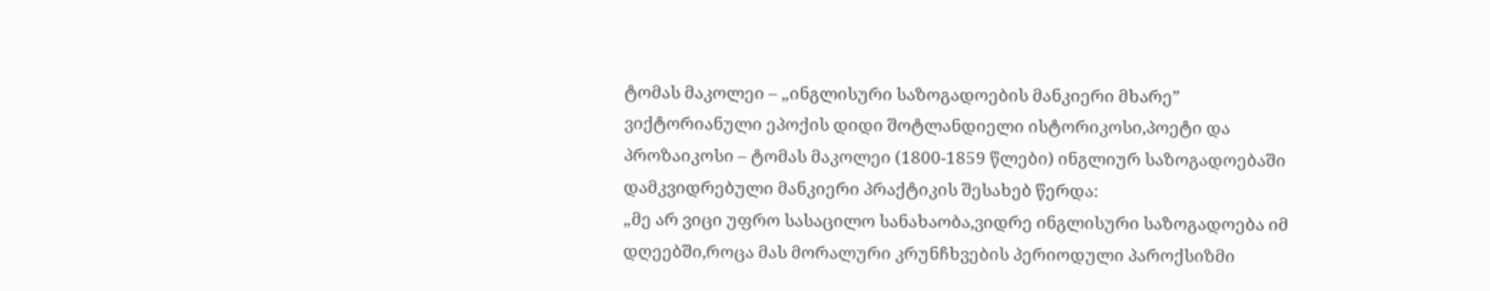ტომას მაკოლეი – „ინგლისური საზოგადოების მანკიერი მხარე”
ვიქტორიანული ეპოქის დიდი შოტლანდიელი ისტორიკოსი,პოეტი და პროზაიკოსი – ტომას მაკოლეი (1800-1859 წლები) ინგლიურ საზოგადოებაში დამკვიდრებული მანკიერი პრაქტიკის შესახებ წერდა:
„მე არ ვიცი უფრო სასაცილო სანახაობა,ვიდრე ინგლისური საზოგადოება იმ დღეებში,როცა მას მორალური კრუნჩხვების პერიოდული პაროქსიზმი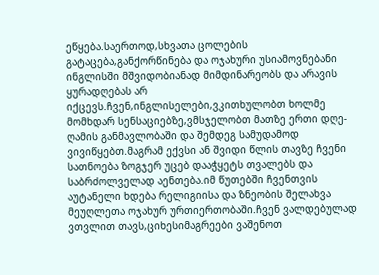ეწყება.საერთოდ,სხვათა ცოლების გატაცება,განქორწინება და ოჯახური უსიამოვნებანი ინგლისში მშვიდობიანად მიმდინარეობს და არავის ყურადღებას არ იქცევს.ჩვენ,ინგლისელები,ვკითხულობთ ხოლმე მომხდარ სენსაციებზე,ვმსჯელობთ მათზე ერთი დღე-ღამის განმავლობაში და შემდეგ სამუდამოდ ვივიწყებთ.მაგრამ ექვსი ან შვიდი წლის თავზე ჩვენი სათნოება ზოგჯერ უცებ დააჭყეტს თვალებს და საბრძოლველად აენთება.იმ წუთებში ჩვენთვის აუტანელი ხდება რელიგიისა და ზნეობის შელახვა მეუღლეთა ოჯახურ ურთიერთობაში.ჩვენ ვალდებულად ვთვლით თავს,ციხესიმაგრეები ვაშენოთ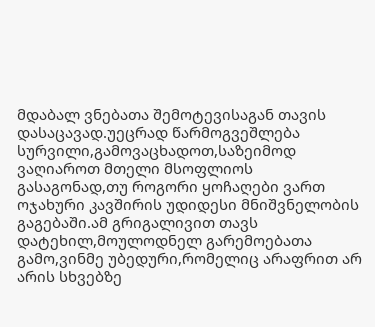მდაბალ ვნებათა შემოტევისაგან თავის დასაცავად.უეცრად წარმოგვეშლება სურვილი,გამოვაცხადოთ,საზეიმოდ ვაღიაროთ მთელი მსოფლიოს გასაგონად,თუ როგორი ყოჩაღები ვართ ოჯახური კავშირის უდიდესი მნიშვნელობის გაგებაში.ამ გრიგალივით თავს დატეხილ,მოულოდნელ გარემოებათა გამო,ვინმე უბედური,რომელიც არაფრით არ არის სხვებზე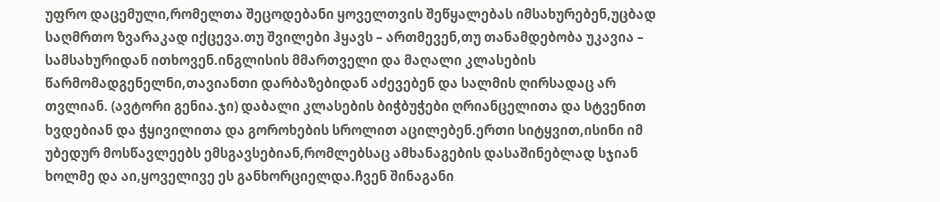უფრო დაცემული,რომელთა შეცოდებანი ყოველთვის შეწყალებას იმსახურებენ,უცბად საღმრთო ზვარაკად იქცევა.თუ შვილები ჰყავს – ართმევენ,თუ თანამდებობა უკავია – სამსახურიდან ითხოვენ.ინგლისის მმართველი და მაღალი კლასების წარმომადგენელნი,თავიანთი დარბაზებიდან აძევებენ და სალმის ღირსადაც არ თვლიან. (ავტორი გენია.ჯი) დაბალი კლასების ბიჭბუჭები ღრიანცელითა და სტვენით ხვდებიან და ჭყივილითა და გოროხების სროლით აცილებენ.ერთი სიტყვით,ისინი იმ უბედურ მოსწავლეებს ემსგავსებიან,რომლებსაც ამხანაგების დასაშინებლად სჯიან ხოლმე და აი,ყოველივე ეს განხორციელდა.ჩვენ შინაგანი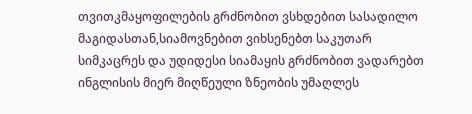თვითკმაყოფილების გრძნობით ვსხდებით სასადილო მაგიდასთან,სიამოვნებით ვიხსენებთ საკუთარ სიმკაცრეს და უდიდესი სიამაყის გრძნობით ვადარებთ ინგლისის მიერ მიღწეული ზნეობის უმაღლეს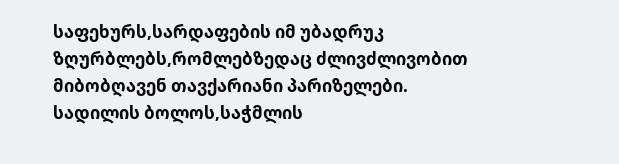საფეხურს,სარდაფების იმ უბადრუკ ზღურბლებს,რომლებზედაც ძლივძლივობით მიბობღავენ თავქარიანი პარიზელები.
სადილის ბოლოს,საჭმლის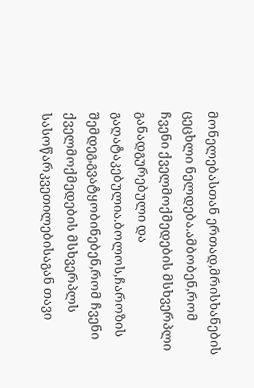მონელებასთან ერთად,მრისხანების ცეცხლი ნელდება.ამბობენ,რომ ჩვენი ქველმოქმედების მსხვერპლი განადგურებული და გაღატაკებულია.ბოლოს,ჩაროზის შემდეგ,გვატყობინებენ,რომ ჩვენი ქველმოქმედების მსხვერპლს სასოწარკვეთილებისაგან თავი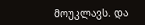მოუკლავს. და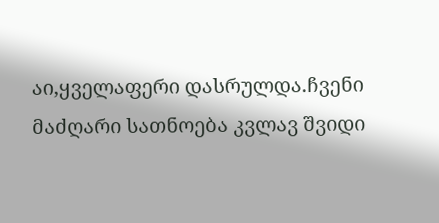აი,ყველაფერი დასრულდა.ჩვენი მაძღარი სათნოება კვლავ შვიდი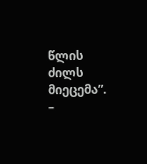წლის ძილს მიეცემა”. –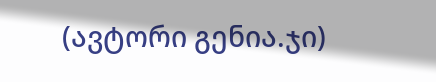(ავტორი გენია.ჯი)